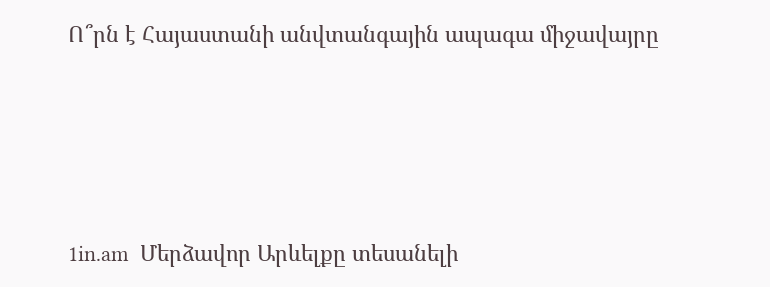Ո՞րն է Հայաստանի անվտանգային ապագա միջավայրը




1in.am  Մերձավոր Արևելքը տեսանելի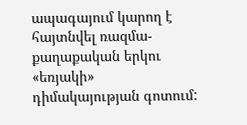ապագայում կարող է հայտնվել ռազմա-քաղաքական երկու «եռյակի» դիմակայության գոտում: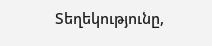Տեղեկությունը,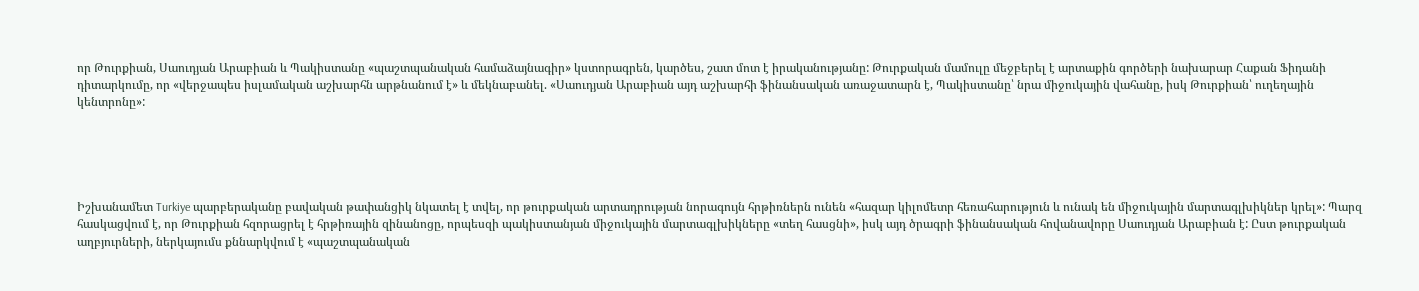որ Թուրքիան, Սաուդյան Արաբիան և Պակիստանը «պաշտպանական համաձայնագիր» կստորագրեն, կարծես, շատ մոտ է իրականությանը: Թուրքական մամուլը մեջբերել է արտաքին գործերի նախարար Հաքան Ֆիդանի դիտարկումը, որ «վերջապես իսլամական աշխարհն արթնանում է» և մեկնաբանել. «Սաուդյան Արաբիան այդ աշխարհի ֆինանսական առաջատարն է, Պակիստանը՝ նրա միջուկային վահանը, իսկ Թուրքիան՝ ուղեղային կենտրոնը»:





Իշխանամետ Turkiye պարբերականը բավական թափանցիկ նկատել է տվել, որ թուրքական արտադրության նորագույն հրթիռներն ունեն «հազար կիլոմետր հեռահարություն և ունակ են միջուկային մարտագլխիկներ կրել»: Պարզ հասկացվում է, որ Թուրքիան հզորացրել է հրթիռային զինանոցը, որպեսզի պակիստանյան միջուկային մարտագլխիկները «տեղ հասցնի», իսկ այդ ծրագրի ֆինանսական հովանավորը Սաուդյան Արաբիան է: Ըստ թուրքական աղբյուրների, ներկայումս քննարկվում է «պաշտպանական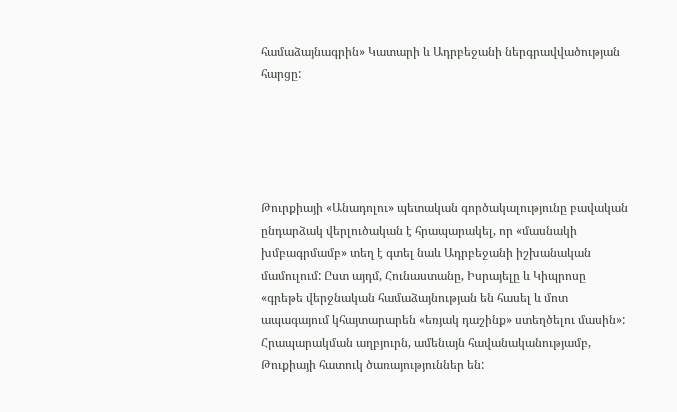համաձայնագրին» Կատարի և Ադրբեջանի ներգրավվածության հարցը:





Թուրքիայի «Անադոլու» պետական գործակալությունը բավական ընդարձակ վերլուծական է հրապարակել, որ «մասնակի խմբագրմամբ» տեղ է գտել նաև Ադրբեջանի իշխանական մամուլում: Ըստ այդմ, Հունաստանը, Իսրայելը և Կիպրոսը «գրեթե վերջնական համաձայնության են հասել և մոտ ապագայում կհայտարարեն «եռյակ դաշինք» ստեղծելու մասին»: Հրապարակման աղբյուրն, ամենայն հավանականությամբ, Թուքիայի հատուկ ծառայություններ են: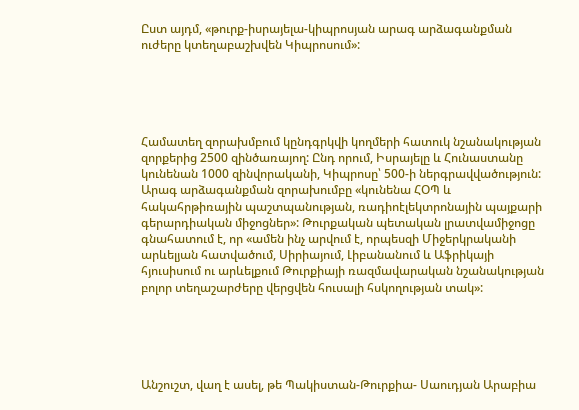Ըստ այդմ, «թուրք-իսրայելա-կիպրոսյան արագ արձագանքման ուժերը կտեղաբաշխվեն Կիպրոսում»:





Համատեղ զորախմբում կընդգրկվի կողմերի հատուկ նշանակության զորքերից 2500 զինծառայող: Ընդ որում, Իսրայելը և Հունաստանը կունենան 1000 զինվորականի, Կիպրոսը՝ 500-ի ներգրավվածություն: Արագ արձագանքման զորախումբը «կունենա ՀՕՊ և հակահրթիռային պաշտպանության, ռադիոէլեկտրոնային պայքարի գերարդիական միջոցներ»: Թուրքական պետական լրատվամիջոցը գնահատում է, որ «ամեն ինչ արվում է, որպեսզի Միջերկրականի արևելյան հատվածում, Սիրիայում, Լիբանանում և Աֆրիկայի հյուսիսում ու արևելքում Թուրքիայի ռազմավարական նշանակության բոլոր տեղաշարժերը վերցվեն հուսալի հսկողության տակ»:





Անշուշտ, վաղ է ասել, թե Պակիստան-Թուրքիա- Սաուդյան Արաբիա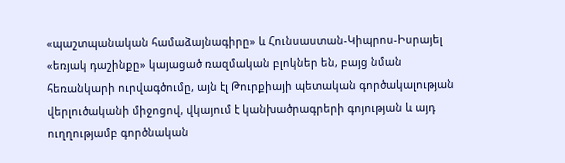«պաշտպանական համաձայնագիրը» և Հունսաստան-Կիպրոս-Իսրայել «եռյակ դաշինքը» կայացած ռազմական բլոկներ են, բայց նման հեռանկարի ուրվագծումը, այն էլ Թուրքիայի պետական գործակալության վերլուծականի միջոցով, վկայում է կանխածրագրերի գոյության և այդ ուղղությամբ գործնական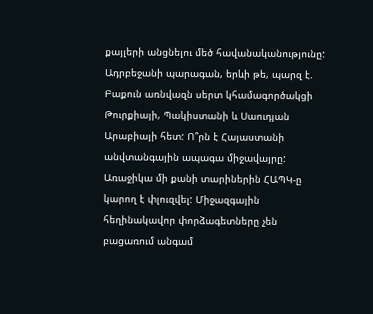քայլերի անցնելու մեծ հավանականությունը: Ադրբեջանի պարագան, երևի թե, պարզ է. Բաքուն առնվազն սերտ կհամագործակցի Թուրքիայի, Պակիստանի և Սաուդյան Արաբիայի հետ: Ո՞րն է Հայաստանի անվտանգային ապագա միջավայրը: Առաջիկա մի քանի տարիներին ՀԱՊԿ-ը կարող է փլուզվել: Միջազգային հեղինակավոր փորձագետները չեն բացառում անգամ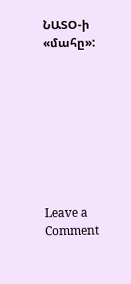ՆԱՏՕ-ի «մահը»:








Leave a Comment